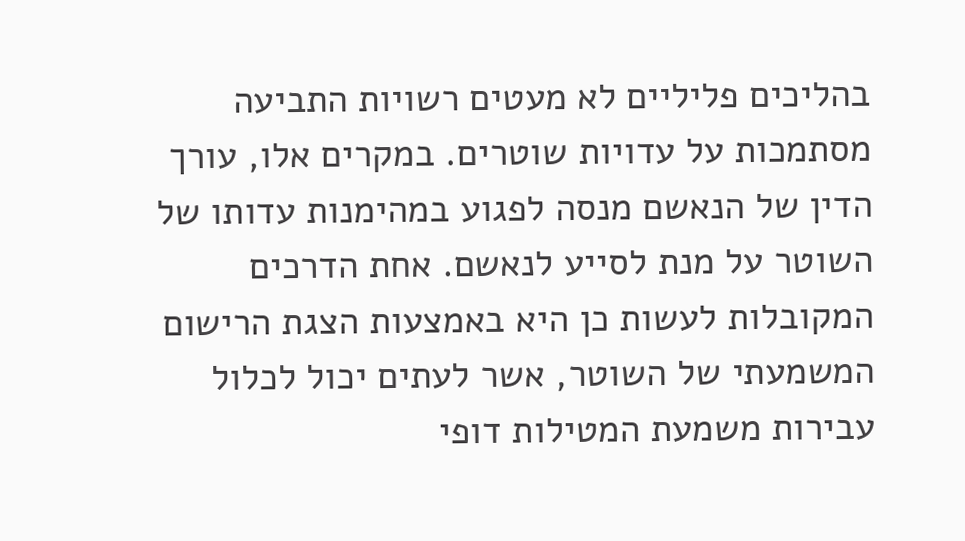בהליכים פליליים לא מעטים רשויות התביעה מסתמכות על עדויות שוטרים. במקרים אלו, עורך הדין של הנאשם מנסה לפגוע במהימנות עדותו של השוטר על מנת לסייע לנאשם. אחת הדרכים המקובלות לעשות כן היא באמצעות הצגת הרישום המשמעתי של השוטר, אשר לעתים יכול לכלול עבירות משמעת המטילות דופי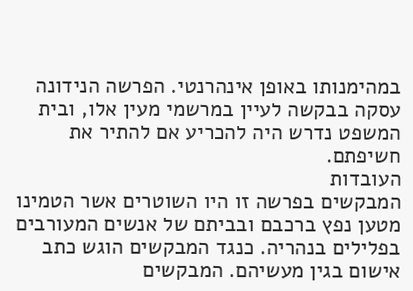במהימנותו באופן אינהרנטי. הפרשה הנידונה עסקה בבקשה לעיין במרשמי מעין אלו, ובית המשפט נדרש היה להכריע אם להתיר את חשיפתם.
העובדות
המבקשים בפרשה זו היו השוטרים אשר הטמינו מטען נפץ ברכבם ובביתם של אנשים המעורבים בפלילים בנהריה. כנגד המבקשים הוגש כתב אישום בגין מעשיהם. המבקשים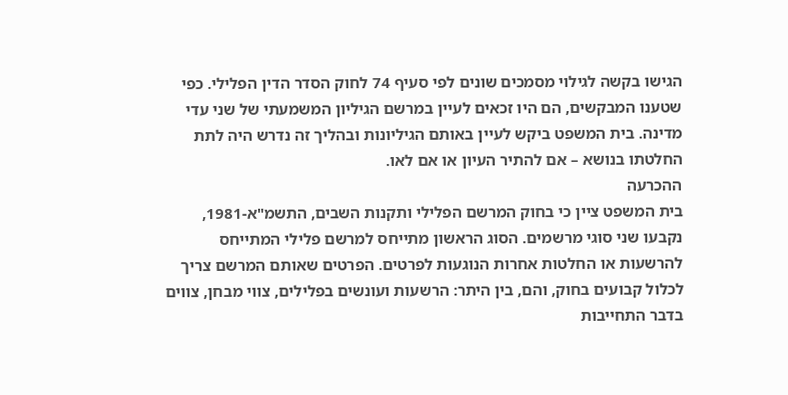הגישו בקשה לגילוי מסמכים שונים לפי סעיף 74 לחוק הסדר הדין הפלילי. כפי שטענו המבקשים, הם היו זכאים לעיין במרשם הגיליון המשמעתי של שני עדי מדינה. בית המשפט ביקש לעיין באותם הגיליונות ובהליך זה נדרש היה לתת החלטתו בנושא – אם להתיר העיון או אם לאו.
ההכרעה
בית המשפט ציין כי בחוק המרשם הפלילי ותקנות השבים, התשמ"א-1981, נקבעו שני סוגי מרשמים. הסוג הראשון מתייחס למרשם פלילי המתייחס להרשעות או החלטות אחרות הנוגעות לפרטים. הפרטים שאותם המרשם צריך לכלול קבועים בחוק, והם, בין היתר: הרשעות ועונשים בפלילים, צווי מבחן, צווים בדבר התחייבות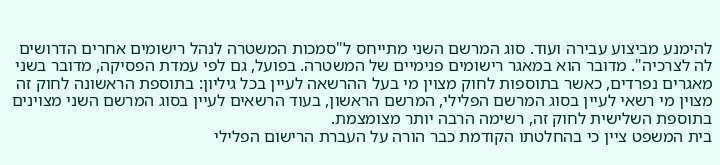להימנע מביצוע עבירה ועוד. סוג המרשם השני מתייחס ל"סמכות המשטרה לנהל רישומים אחרים הדרושים לה לצרכיה". מדובר הוא במאגר רישומים פנימיים של המשטרה. בפועל, גם לפי עמדת הפסיקה, מדובר בשני מאגרים נפרדים, כאשר בתוספות לחוק מצוין מי בעל ההרשאה לעיין בכל גיליון: בתוספת הראשונה לחוק זה מצוין מי רשאי לעיין בסוג המרשם הפלילי, המרשם הראשון, בעוד הרשאים לעיין בסוג המרשם השני מצוינים בתוספת השלישית לחוק זה, רשימה הרבה יותר מצומצמת.
בית המשפט ציין כי בהחלטתו הקודמת כבר הורה על העברת הרישום הפלילי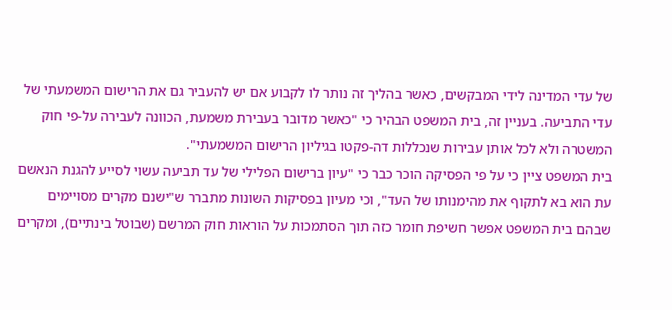של עדי המדינה לידי המבקשים, כאשר בהליך זה נותר לו לקבוע אם יש להעביר גם את הרישום המשמעתי של עדי התביעה. בעניין זה, בית המשפט הבהיר כי "כאשר מדובר בעבירת משמעת, הכוונה לעבירה על-פי חוק המשטרה ולא לכל אותן עבירות שנכללות דה-פקטו בגיליון הרישום המשמעתי".
בית המשפט ציין כי על פי הפסיקה הוכר כבר כי "עיון ברישום הפלילי של עד תביעה עשוי לסייע להגנת הנאשם עת הוא בא לתקוף את מהימנותו של העד", וכי מעיון בפסיקות השונות מתברר ש"ישנם מקרים מסויימים שבהם בית המשפט אפשר חשיפת חומר כזה תוך הסתמכות על הוראות חוק המרשם (שבוטל בינתיים), ומקרים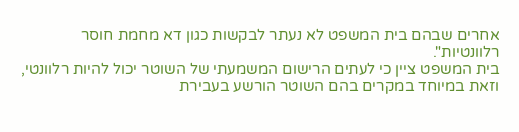אחרים שבהם בית המשפט לא נעתר לבקשות כגון דא מחמת חוסר רלוונטיות".
בית המשפט ציין כי לעתים הרישום המשמעתי של השוטר יכול להיות רלוונטי, וזאת במיוחד במקרים בהם השוטר הורשע בעבירת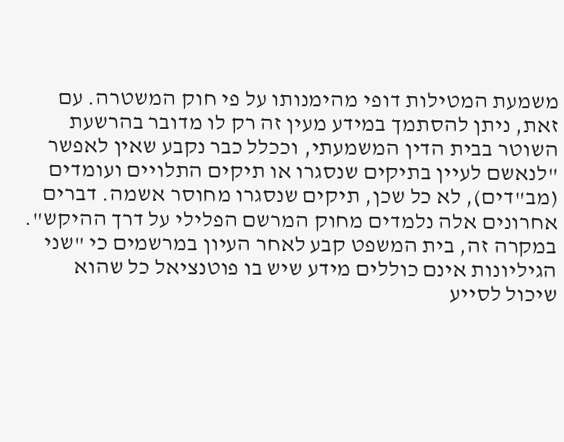משמעת המטילות דופי מהימנותו על פי חוק המשטרה. עם זאת, ניתן להסתמך במידע מעין זה רק לו מדובר בהרשעת השוטר בבית הדין המשמעתי, וככלל כבר נקבע שאין לאפשר "לנאשם לעיין בתיקים שנסגרו או תיקים התלויים ועומדים (מב"דים), לא כל שכן, תיקים שנסגרו מחוסר אשמה. דברים אחרונים אלה נלמדים מחוק המרשם הפלילי על דרך ההיקש".
במקרה זה, בית המשפט קבע לאחר העיון במרשמים כי "שני הגיליונות אינם כוללים מידע שיש בו פוטנציאל כל שהוא שיכול לסייע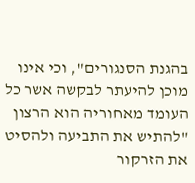בהגנת הסנגורים", וכי אינו מוכן להיעתר לבקשה אשר כל העומד מאחוריה הוא הרצון "להתיש את התביעה ולהסיט את הזרקור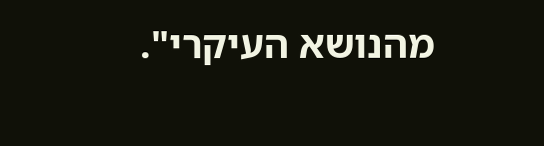מהנושא העיקרי".